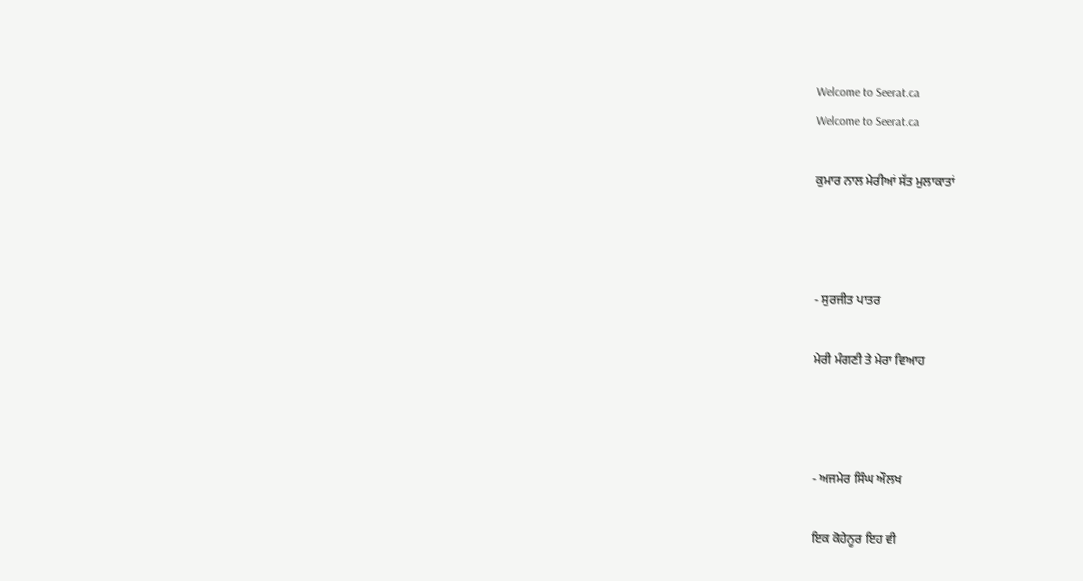Welcome to Seerat.ca
Welcome to Seerat.ca

ਕੁਮਾਰ ਨਾਲ ਮੇਰੀਆਂ ਸੱਤ ਮੁਲਾਕਾਤਾਂ



- ਸੁਰਜੀਤ ਪਾਤਰ

ਮੇਰੀ ਮੰਗਣੀ ਤੇ ਮੇਰਾ ਵਿਆਹ



- ਅਜਮੇਰ ਸਿੰਘ ਔਲਖ

ਇਕ ਕੋਹੇਨੂਰ ਇਹ ਵੀ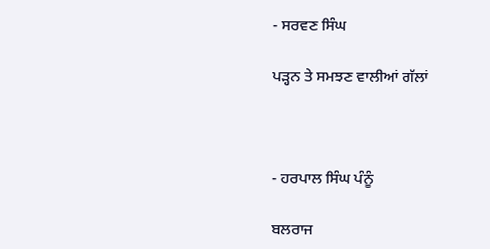- ਸਰਵਣ ਸਿੰਘ

ਪੜ੍ਹਨ ਤੇ ਸਮਝਣ ਵਾਲੀਆਂ ਗੱਲਾਂ



- ਹਰਪਾਲ ਸਿੰਘ ਪੰਨੂੰ

ਬਲਰਾਜ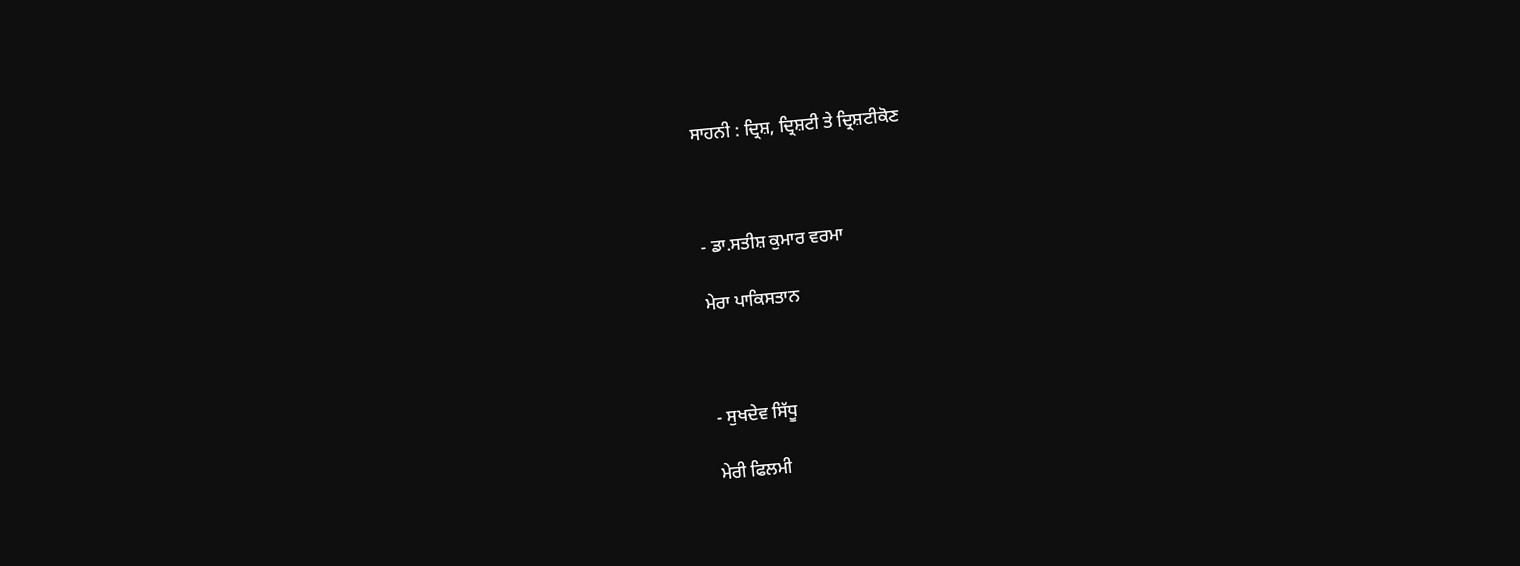ਸਾਹਨੀ : ਦ੍ਰਿਸ਼, ਦ੍ਰਿਸ਼ਟੀ ਤੇ ਦ੍ਰਿਸ਼ਟੀਕੋਣ



- ਡਾ.ਸਤੀਸ਼ ਕੁਮਾਰ ਵਰਮਾ

ਮੇਰਾ ਪਾਕਿਸਤਾਨ



- ਸੁਖਦੇਵ ਸਿੱਧੂ

ਮੇਰੀ ਫਿਲਮੀ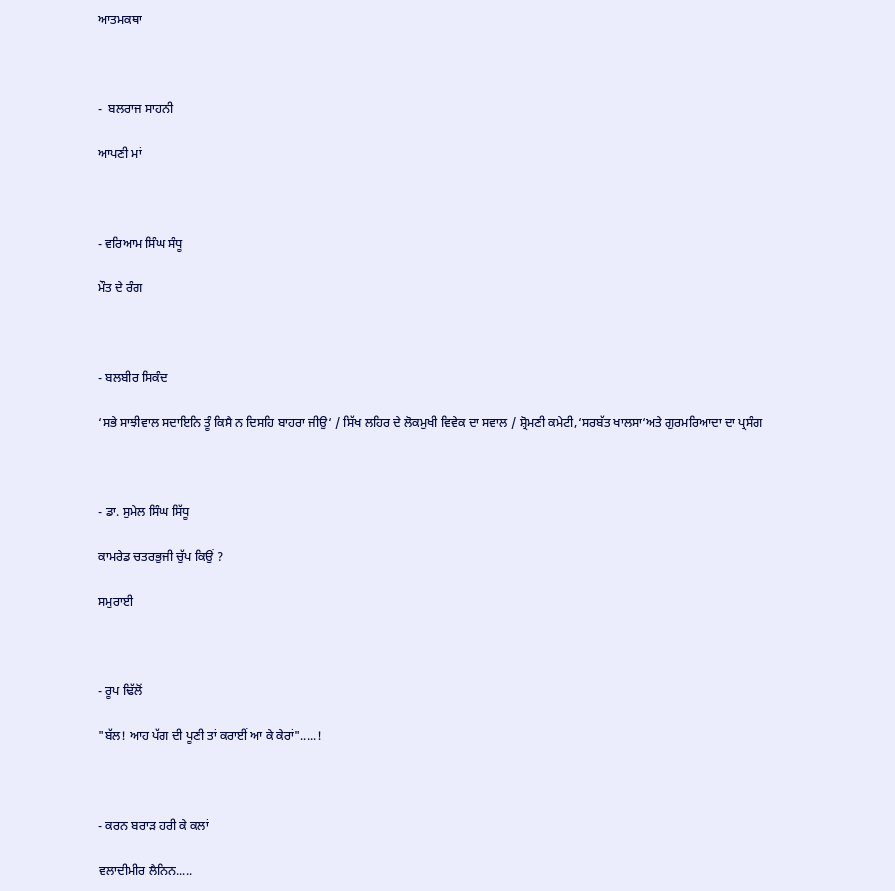ਆਤਮਕਥਾ



-  ਬਲਰਾਜ ਸਾਹਨੀ

ਆਪਣੀ ਮਾਂ



- ਵਰਿਆਮ ਸਿੰਘ ਸੰਧੂ

ਮੌਤ ਦੇ ਰੰਗ



- ਬਲਬੀਰ ਸਿਕੰਦ

‘ਸਭੇ ਸਾਝੀਵਾਲ ਸਦਾਇਨਿ ਤੂੰ ਕਿਸੈ ਨ ਦਿਸਹਿ ਬਾਹਰਾ ਜੀਉ‘ / ਸਿੱਖ ਲਹਿਰ ਦੇ ਲੋਕਮੁਖੀ ਵਿਵੇਕ ਦਾ ਸਵਾਲ / ਸ਼੍ਰੋਮਣੀ ਕਮੇਟੀ,‘ਸਰਬੱਤ ਖਾਲਸਾ‘ਅਤੇ ਗੁਰਮਰਿਆਦਾ ਦਾ ਪ੍ਰਸੰਗ



- ਡਾ. ਸੁਮੇਲ ਸਿੰਘ ਸਿੱਧੂ

ਕਾਮਰੇਡ ਚਤਰਭੁਜੀ ਚੁੱਪ ਕਿਉਂ ?

ਸਮੁਰਾਈ



- ਰੂਪ ਢਿੱਲੋਂ

"ਬੱਲ! ਆਹ ਪੱਗ ਦੀ ਪੂਣੀ ਤਾਂ ਕਰਾਈਂ ਆ ਕੇ ਕੇਰਾਂ".....!



- ਕਰਨ ਬਰਾੜ ਹਰੀ ਕੇ ਕਲਾਂ

ਵਲਾਦੀਮੀਰ ਲੈਨਿਨ.....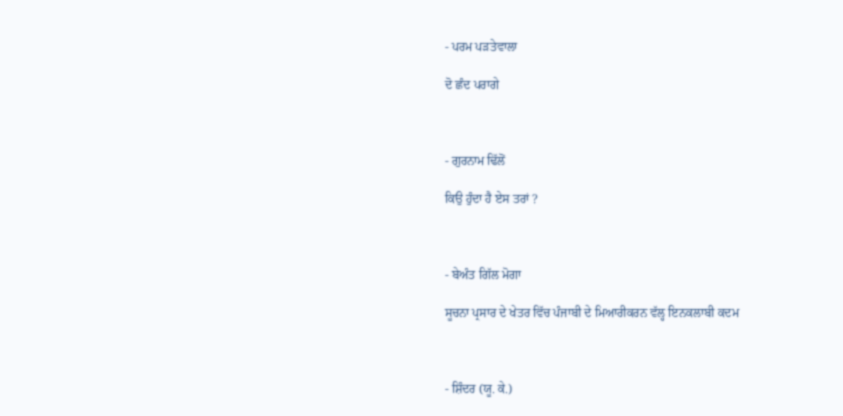- ਪਰਮ ਪੜਤੇਵਾਲਾ

ਦੋ ਛੰਦ ਪਰਾਗੇ



- ਗੁਰਨਾਮ ਢਿੱਲੋਂ

ਕਿਉ ਹੁੰਦਾ ਹੈ ਏਸ ਤਰਾਂ ?



- ਬੇਅੰਤ ਗਿੱਲ ਮੋਗਾ

ਸੂਚਨਾ ਪ੍ਰਸਾਰ ਦੇ ਖੇਤਰ ਵਿੱਚ ਪੰਜਾਬੀ ਦੇ ਮਿਆਰੀਕਰਨ ਵੱਲ੍ਹ ਇਨਕਲਾਬੀ ਕਦਮ



- ਸ਼ਿੰਦਰ (ਯੂ. ਕੇ.)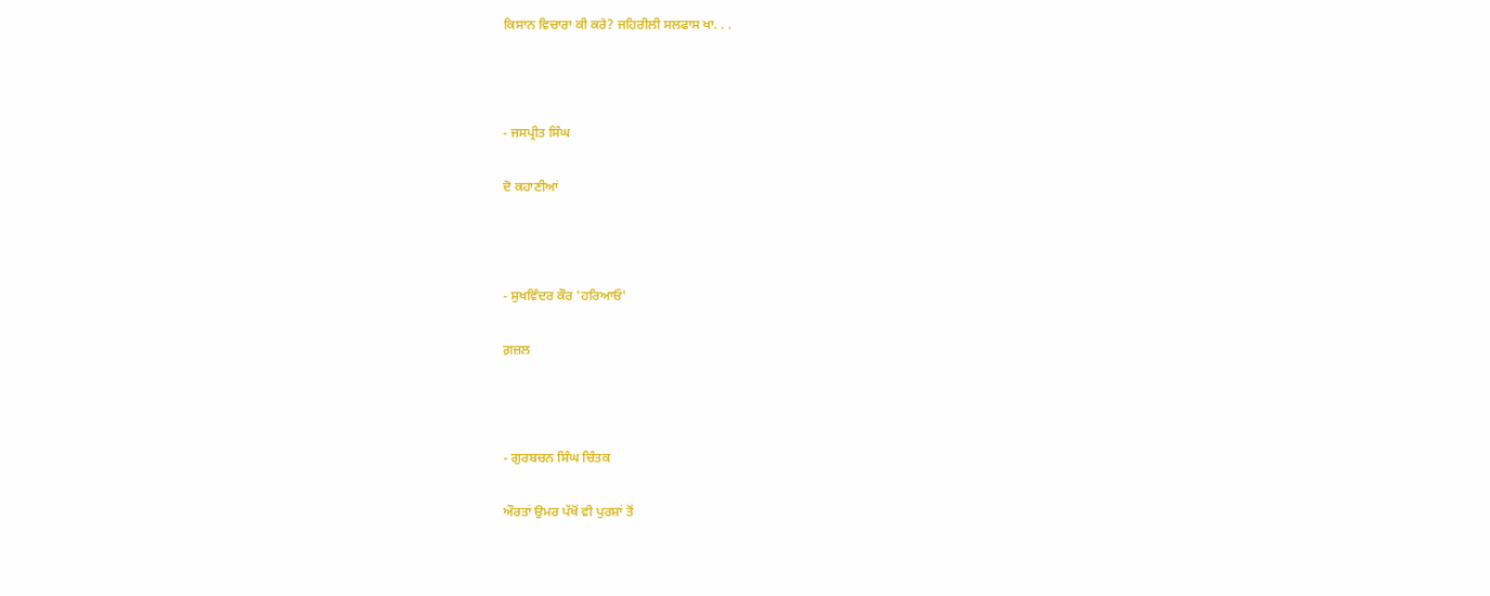ਕਿਸਾਨ ਵਿਚਾਰਾ ਕੀ ਕਰੇ? ਜਹਿਰੀਲੀ ਸਲਫਾਸ ਖਾ. . .



- ਜਸਪ੍ਰੀਤ ਸਿੰਘ

ਦੋ ਕਹਾਣੀਆਂ



- ਸੁਖਵਿੰਦਰ ਕੌਰ 'ਹਰਿਆਓ'

ਗ਼ਜ਼ਲ



- ਗੁਰਬਚਨ ਸਿੰਘ ਚਿੰਤਕ

ਔਰਤਾਂ ਉਮਰ ਪੱਖੋਂ ਵੀ ਪੁਰਸ਼ਾਂ ਤੋਂ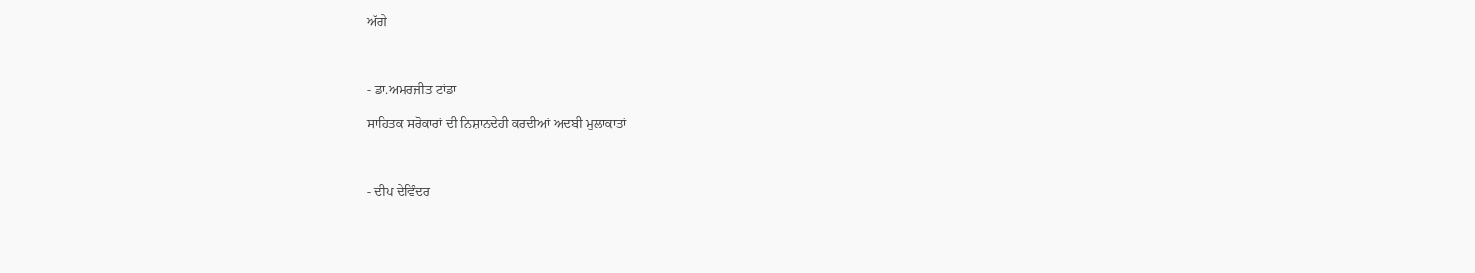ਅੱਗੇ



- ਡਾ.ਅਮਰਜੀਤ ਟਾਂਡਾ

ਸਾਹਿਤਕ ਸਰੋਕਾਰਾਂ ਦੀ ਨਿਸ਼ਾਨਦੇਹੀ ਕਰਦੀਆਂ ਅਦਬੀ ਮੁਲਾਕਾਤਾਂ



- ਦੀਪ ਦੇਵਿੰਦਰ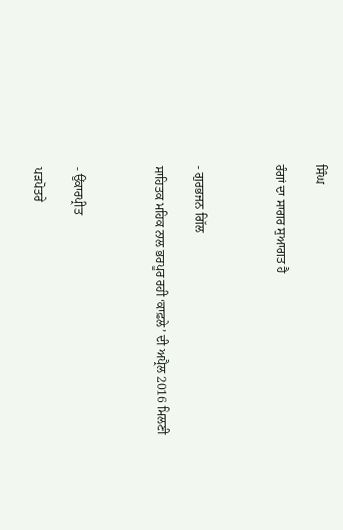ਸਿੰਘ

ਰੰਗਾਂ ਦਾ ਸਾਗਰ ਸੁਆਗਤ ਹੈ



- ਗੁਰਭਜਨ ਗਿੱਲ

ਸਾਹਿਤਕ ਮਹਿਕ ਨਾਲ ਭਰਪੂਰ ਰਹੀ ‘ਕਾਫ਼ਲੇ’ ਦੀ ਅਪ੍ਰੈਲ 2016 ਮਿਲਣੀ



- ਉਂਕਾਰਪ੍ਰੀਤ

ਪੜਪੋਤਰੇ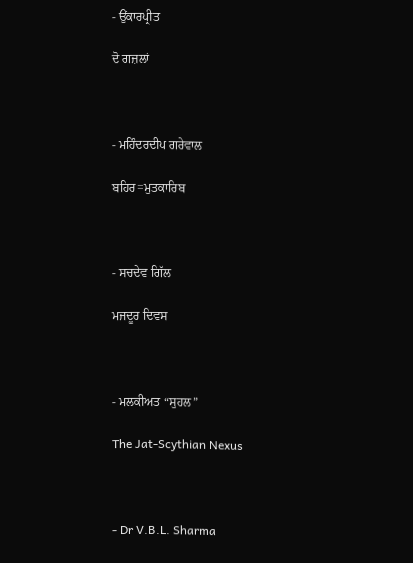- ਉਂਕਾਰਪ੍ਰੀਤ

ਦੋ ਗਜ਼ਲਾਂ



- ਮਹਿੰਦਰਦੀਪ ਗਰੇਵਾਲ

ਬਹਿਰ=ਮੁਤਕਾਰਿਬ



- ਸਚਦੇਵ ਗਿੱਲ

ਮਜਦੂਰ ਦਿਵਸ



- ਮਲਕੀਅਤ “ਸੁਹਲ”

The Jat-Scythian Nexus



- Dr V.B.L. Sharma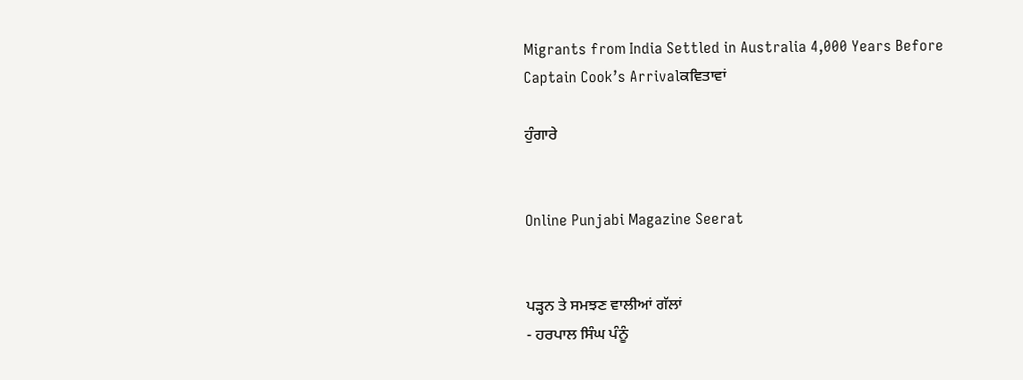Migrants from India Settled in Australia 4,000 Years Before Captain Cook’s Arrivalਕਵਿਤਾਵਾਂ

ਹੁੰਗਾਰੇ


Online Punjabi Magazine Seerat


ਪੜ੍ਹਨ ਤੇ ਸਮਝਣ ਵਾਲੀਆਂ ਗੱਲਾਂ
- ਹਰਪਾਲ ਸਿੰਘ ਪੰਨੂੰ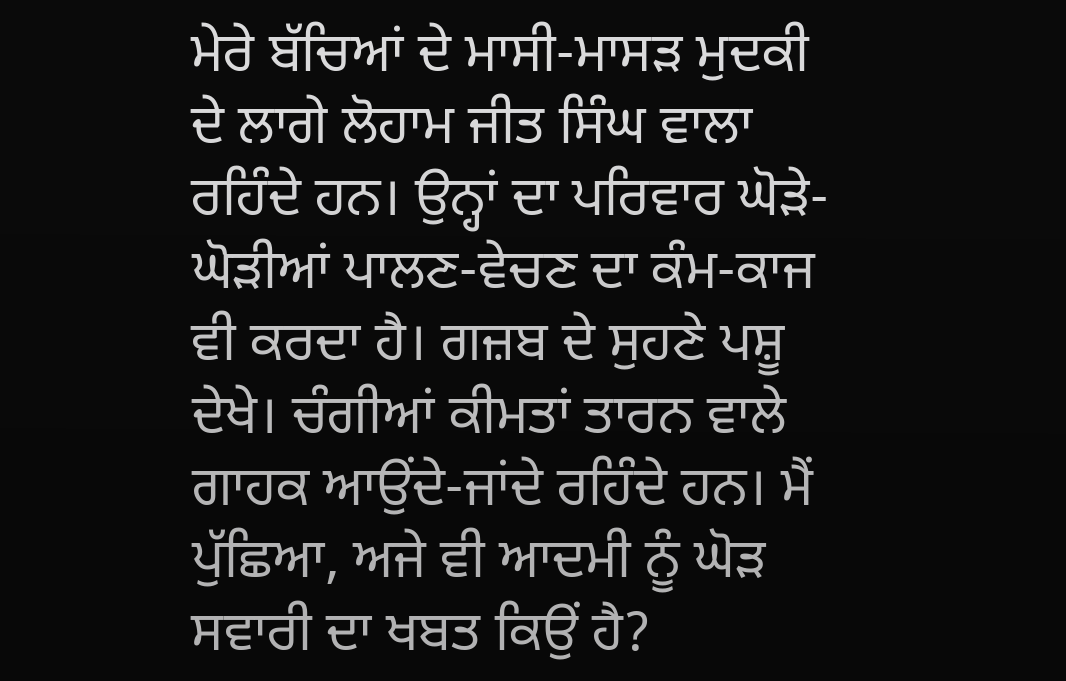ਮੇਰੇ ਬੱਚਿਆਂ ਦੇ ਮਾਸੀ-ਮਾਸੜ ਮੁਦਕੀ ਦੇ ਲਾਗੇ ਲੋਹਾਮ ਜੀਤ ਸਿੰਘ ਵਾਲਾ ਰਹਿੰਦੇ ਹਨ। ਉਨ੍ਹਾਂ ਦਾ ਪਰਿਵਾਰ ਘੋੜੇ-ਘੋੜੀਆਂ ਪਾਲਣ-ਵੇਚਣ ਦਾ ਕੰਮ-ਕਾਜ ਵੀ ਕਰਦਾ ਹੈ। ਗਜ਼ਬ ਦੇ ਸੁਹਣੇ ਪਸ਼ੂ ਦੇਖੇ। ਚੰਗੀਆਂ ਕੀਮਤਾਂ ਤਾਰਨ ਵਾਲੇ ਗਾਹਕ ਆਉਂਦੇ-ਜਾਂਦੇ ਰਹਿੰਦੇ ਹਨ। ਮੈਂ ਪੁੱਛਿਆ, ਅਜੇ ਵੀ ਆਦਮੀ ਨੂੰ ਘੋੜ ਸਵਾਰੀ ਦਾ ਖਬਤ ਕਿਉਂ ਹੈ?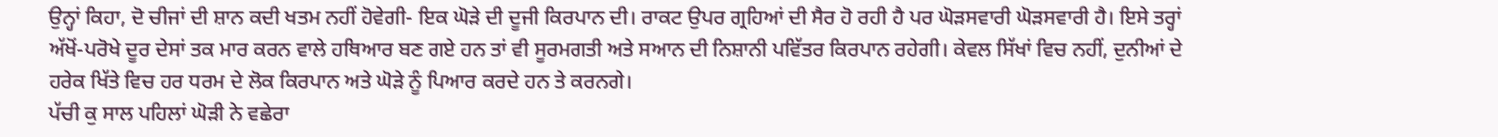ਉਨ੍ਹਾਂ ਕਿਹਾ, ਦੋ ਚੀਜਾਂ ਦੀ ਸ਼ਾਨ ਕਦੀ ਖਤਮ ਨਹੀਂ ਹੋਵੇਗੀ- ਇਕ ਘੋੜੇ ਦੀ ਦੂਜੀ ਕਿਰਪਾਨ ਦੀ। ਰਾਕਟ ਉਪਰ ਗ੍ਰਹਿਆਂ ਦੀ ਸੈਰ ਹੋ ਰਹੀ ਹੈ ਪਰ ਘੋੜਸਵਾਰੀ ਘੋੜਸਵਾਰੀ ਹੈ। ਇਸੇ ਤਰ੍ਹਾਂ ਅੱਖੋਂ-ਪਰੋਖੇ ਦੂਰ ਦੇਸਾਂ ਤਕ ਮਾਰ ਕਰਨ ਵਾਲੇ ਹਥਿਆਰ ਬਣ ਗਏ ਹਨ ਤਾਂ ਵੀ ਸੂਰਮਗਤੀ ਅਤੇ ਸਆਨ ਦੀ ਨਿਸ਼ਾਨੀ ਪਵਿੱਤਰ ਕਿਰਪਾਨ ਰਹੇਗੀ। ਕੇਵਲ ਸਿੱਖਾਂ ਵਿਚ ਨਹੀਂ, ਦੁਨੀਆਂ ਦੇ ਹਰੇਕ ਖਿੱਤੇ ਵਿਚ ਹਰ ਧਰਮ ਦੇ ਲੋਕ ਕਿਰਪਾਨ ਅਤੇ ਘੋੜੇ ਨੂੰ ਪਿਆਰ ਕਰਦੇ ਹਨ ਤੇ ਕਰਨਗੇ।
ਪੱਚੀ ਕੁ ਸਾਲ ਪਹਿਲਾਂ ਘੋੜੀ ਨੇ ਵਛੇਰਾ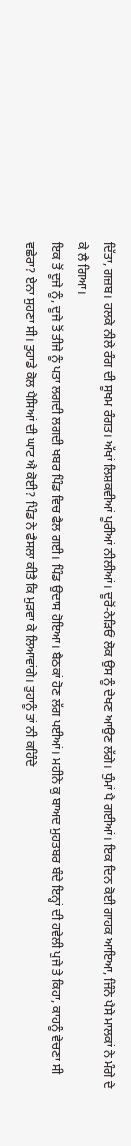ਦਿੱਤਾ, ਗਜ਼ਬ। ਹਲਕੇ ਨੀਲੇ ਰੰਗ ਦੀ ਸੂਖਮ ਰੰਗਤ। ਅੱਖਾਂ ਲਿਸ਼ਕਵੀਆਂ ਪੂਰੀਆਂ ਨੀਲੀਆਂ। ਦੂਰੋਂ-ਨੇੜਿਓਂ ਲੋਕ ਉਸ ਨੂੰ ਦੇਖਣ ਆਉਣ ਲੱਗੇ। ਧੁੰਮਾਂ ਪੈ ਗਈਆਂ। ਇਕ ਦਿਨ ਕੋਈ ਗਾਹਕ ਆਇਆ, ਜਿੰਨੇ ਪੈਸੇ ਮਾਲਕਾਂ ਨੇ ਮੰਗੇ ਦੇ ਕੇ ਲੈ ਗਿਆ।
ਇਕ ਤੋਂ ਦੂਜੇ ਨੂੰ, ਦੂਜੇ ਤੋਂ ਤੀਜੇ ਨੂੰ ਪਤਾ ਲਗਦੀ ਲਗਦੀ ਖਬਰ ਪਿੰਡ ਵਿਚ ਫੈਲ ਗਈ। ਪਿੰਡ ਉਦਾਸ ਹੋਇਆ। ਬੈਠਕਾਂ ਹੋਣ ਲੱਗ ਪਈਆਂ। ਮਹੀਨੇ ਕੁ ਬਾਅਦ ਮੁਹਤਬਰ ਬੰਦੇ ਇਨ੍ਹਾਂ ਦੀ ਹਵੇਲੀ ਪੁਜੇ ਤੇ ਕਿਹਾ, ਕਾਹਨੂੰ ਵੇਚਣਾ ਸੀ ਵਛੇਰਾ? ਏਨਾ ਸੁਹਣਾ ਸੀ। ਤੁਹਾਡੇ ਕੋਲ ਪੈਸਿਆਂ ਦੀ ਘਾਟ ਐ ਕੋਈ? ਪਿੰਡ ਨੇ ਫੈਸਲਾ ਕੀਤੈ ਕਿ ਮੁੜਵਾ ਕੇ ਲਿਆਵਾਂਗੇ। ਤੁਹਾਨੂੰ ਤਾਂ ਨੀ ਕਹਿੰਦੇ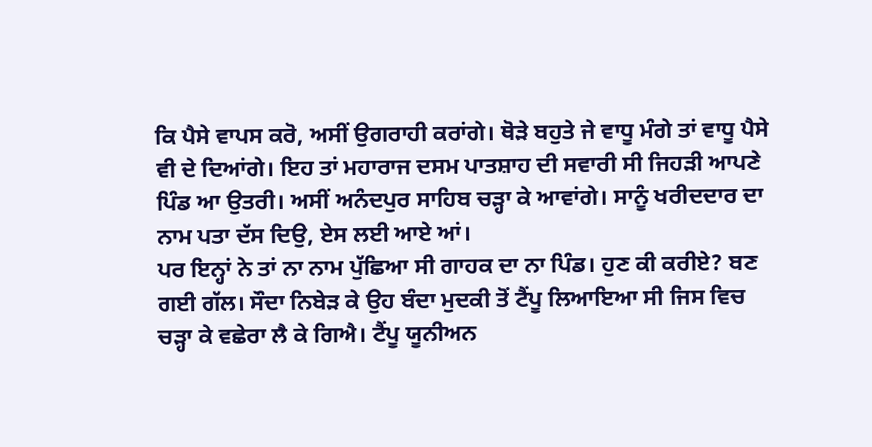ਕਿ ਪੈਸੇ ਵਾਪਸ ਕਰੋ, ਅਸੀਂ ਉਗਰਾਹੀ ਕਰਾਂਗੇ। ਥੋੜੇ ਬਹੁਤੇ ਜੇ ਵਾਧੂ ਮੰਗੇ ਤਾਂ ਵਾਧੂ ਪੈਸੇ ਵੀ ਦੇ ਦਿਆਂਗੇ। ਇਹ ਤਾਂ ਮਹਾਰਾਜ ਦਸਮ ਪਾਤਸ਼ਾਹ ਦੀ ਸਵਾਰੀ ਸੀ ਜਿਹੜੀ ਆਪਣੇ ਪਿੰਡ ਆ ਉਤਰੀ। ਅਸੀਂ ਅਨੰਦਪੁਰ ਸਾਹਿਬ ਚੜ੍ਹਾ ਕੇ ਆਵਾਂਗੇ। ਸਾਨੂੰ ਖਰੀਦਦਾਰ ਦਾ ਨਾਮ ਪਤਾ ਦੱਸ ਦਿਉ, ਏਸ ਲਈ ਆਏ ਆਂ।
ਪਰ ਇਨ੍ਹਾਂ ਨੇ ਤਾਂ ਨਾ ਨਾਮ ਪੁੱਛਿਆ ਸੀ ਗਾਹਕ ਦਾ ਨਾ ਪਿੰਡ। ਹੁਣ ਕੀ ਕਰੀਏ? ਬਣ ਗਈ ਗੱਲ। ਸੌਦਾ ਨਿਬੇੜ ਕੇ ਉਹ ਬੰਦਾ ਮੁਦਕੀ ਤੋਂ ਟੈਂਪੂ ਲਿਆਇਆ ਸੀ ਜਿਸ ਵਿਚ ਚੜ੍ਹਾ ਕੇ ਵਛੇਰਾ ਲੈ ਕੇ ਗਿਐ। ਟੈਂਪੂ ਯੂਨੀਅਨ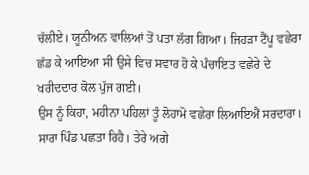ਚੱਲੀਏ। ਯੂਨੀਅਨ ਵਾਲਿਆਂ ਤੋਂ ਪਤਾ ਲੱਗ ਗਿਆ। ਜਿਹੜਾ ਟੈਂਪੂ ਵਛੇਰਾ ਛੱਡ ਕੇ ਆਇਆ ਸੀ ਉਸੇ ਵਿਚ ਸਵਾਰ ਹੋ ਕੇ ਪੰਚਾਇਤ ਵਛੇਰੇ ਦੇ ਖਰੀਦਦਾਰ ਕੋਲ ਪੁੱਜ ਗਈ।
ਉਸ ਨੂੰ ਕਿਹਾ, ਮਹੀਨਾ ਪਹਿਲਾਂ ਤੂੰ ਲੋਹਾਮੋ ਵਛੇਰਾ ਲਿਆਇਐਂ ਸਰਦਾਰਾ। ਸਾਰਾ ਪਿੰਡ ਪਛਤਾ ਰਿਹੈ। ਤੇਰੇ ਅਗੇ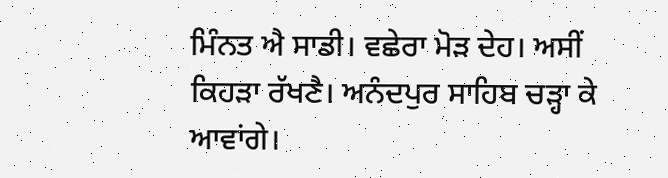ਮਿੰਨਤ ਐ ਸਾਡੀ। ਵਛੇਰਾ ਮੋੜ ਦੇਹ। ਅਸੀਂ ਕਿਹੜਾ ਰੱਖਣੈ। ਅਨੰਦਪੁਰ ਸਾਹਿਬ ਚੜ੍ਹਾ ਕੇ ਆਵਾਂਗੇ।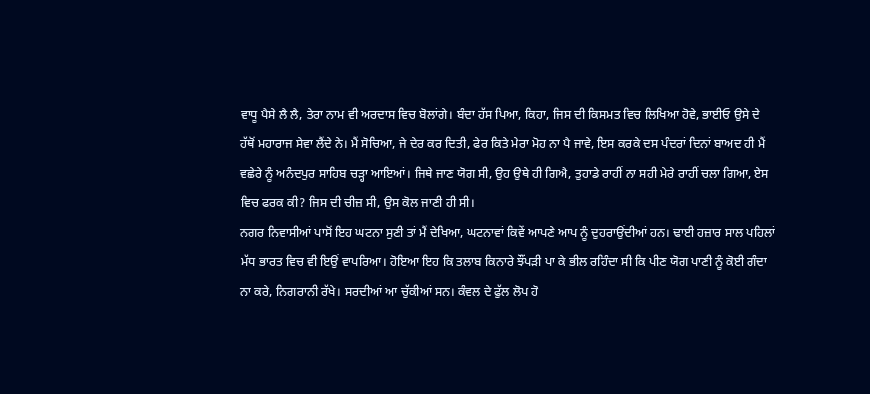ਵਾਧੂ ਪੈਸੇ ਲੈ ਲੈ, ਤੇਰਾ ਨਾਮ ਵੀ ਅਰਦਾਸ ਵਿਚ ਬੋਲਾਂਗੇ। ਬੰਦਾ ਹੱਸ ਪਿਆ, ਕਿਹਾ, ਜਿਸ ਦੀ ਕਿਸਮਤ ਵਿਚ ਲਿਖਿਆ ਹੋਵੇ, ਭਾਈਓ ਉਸੇ ਦੇ ਹੱਥੋਂ ਮਹਾਰਾਜ ਸੇਵਾ ਲੈਂਦੇ ਨੇ। ਮੈਂ ਸੋਚਿਆ, ਜੇ ਦੇਰ ਕਰ ਦਿਤੀ, ਫੇਰ ਕਿਤੇ ਮੇਰਾ ਮੋਹ ਨਾ ਪੈ ਜਾਵੇ, ਇਸ ਕਰਕੇ ਦਸ ਪੰਦਰਾਂ ਦਿਨਾਂ ਬਾਅਦ ਹੀ ਮੈਂ ਵਛੇਰੇ ਨੂੰ ਅਨੰਦਪੁਰ ਸਾਹਿਬ ਚੜ੍ਹਾ ਆਇਆਂ। ਜਿਥੇ ਜਾਣ ਯੋਗ ਸੀ, ਉਹ ਉਥੇ ਹੀ ਗਿਐ, ਤੁਹਾਡੇ ਰਾਹੀਂ ਨਾ ਸਹੀ ਮੇਰੇ ਰਾਹੀਂ ਚਲਾ ਗਿਆ, ਏਸ ਵਿਚ ਫਰਕ ਕੀ? ਜਿਸ ਦੀ ਚੀਜ਼ ਸੀ, ਉਸ ਕੋਲ ਜਾਣੀ ਹੀ ਸੀ।
ਨਗਰ ਨਿਵਾਸੀਆਂ ਪਾਸੋਂ ਇਹ ਘਟਨਾ ਸੁਣੀ ਤਾਂ ਮੈਂ ਦੇਖਿਆ, ਘਟਨਾਵਾਂ ਕਿਵੇਂ ਆਪਣੇ ਆਪ ਨੂੰ ਦੁਹਰਾਉਂਦੀਆਂ ਹਨ। ਢਾਈ ਹਜ਼ਾਰ ਸਾਲ ਪਹਿਲਾਂ ਮੱਧ ਭਾਰਤ ਵਿਚ ਵੀ ਇਉਂ ਵਾਪਰਿਆ। ਹੋਇਆ ਇਹ ਕਿ ਤਲਾਬ ਕਿਨਾਰੇ ਝੌਂਪੜੀ ਪਾ ਕੇ ਭੀਲ ਰਹਿੰਦਾ ਸੀ ਕਿ ਪੀਣ ਯੋਗ ਪਾਣੀ ਨੂੰ ਕੋਈ ਗੰਦਾ ਨਾ ਕਰੇ, ਨਿਗਰਾਨੀ ਰੱਖੇ। ਸਰਦੀਆਂ ਆ ਚੁੱਕੀਆਂ ਸਨ। ਕੰਵਲ ਦੇ ਫੁੱਲ ਲੋਪ ਹੋ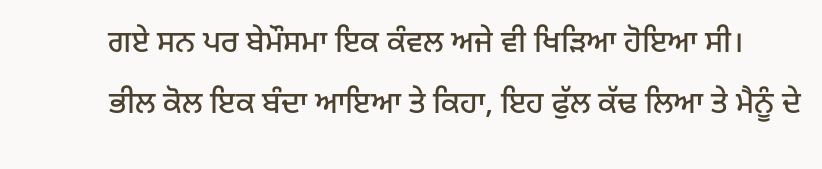ਗਏ ਸਨ ਪਰ ਬੇਮੌਸਮਾ ਇਕ ਕੰਵਲ ਅਜੇ ਵੀ ਖਿੜਿਆ ਹੋਇਆ ਸੀ।
ਭੀਲ ਕੋਲ ਇਕ ਬੰਦਾ ਆਇਆ ਤੇ ਕਿਹਾ, ਇਹ ਫੁੱਲ ਕੱਢ ਲਿਆ ਤੇ ਮੈਨੂੰ ਦੇ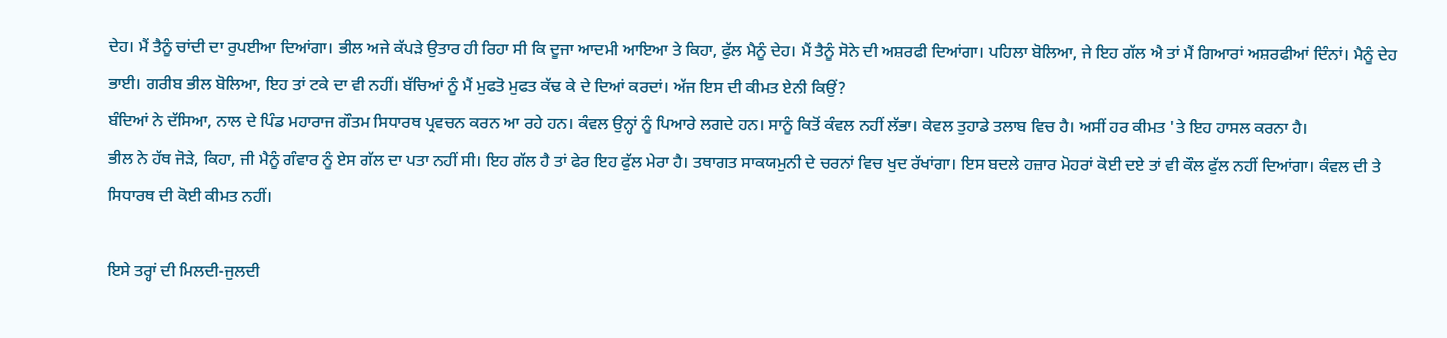ਦੇਹ। ਮੈਂ ਤੈਨੂੰ ਚਾਂਦੀ ਦਾ ਰੁਪਈਆ ਦਿਆਂਗਾ। ਭੀਲ ਅਜੇ ਕੱਪੜੇ ਉਤਾਰ ਹੀ ਰਿਹਾ ਸੀ ਕਿ ਦੂਜਾ ਆਦਮੀ ਆਇਆ ਤੇ ਕਿਹਾ, ਫੁੱਲ ਮੈਨੂੰ ਦੇਹ। ਮੈਂ ਤੈਨੂੰ ਸੋਨੇ ਦੀ ਅਸ਼ਰਫੀ ਦਿਆਂਗਾ। ਪਹਿਲਾ ਬੋਲਿਆ, ਜੇ ਇਹ ਗੱਲ ਐ ਤਾਂ ਮੈਂ ਗਿਆਰਾਂ ਅਸ਼ਰਫੀਆਂ ਦਿੰਨਾਂ। ਮੈਨੂੰ ਦੇਹ ਭਾਈ। ਗਰੀਬ ਭੀਲ ਬੋਲਿਆ, ਇਹ ਤਾਂ ਟਕੇ ਦਾ ਵੀ ਨਹੀਂ। ਬੱਚਿਆਂ ਨੂੰ ਮੈਂ ਮੁਫਤੋ ਮੁਫਤ ਕੱਢ ਕੇ ਦੇ ਦਿਆਂ ਕਰਦਾਂ। ਅੱਜ ਇਸ ਦੀ ਕੀਮਤ ਏਨੀ ਕਿਉਂ?
ਬੰਦਿਆਂ ਨੇ ਦੱਸਿਆ, ਨਾਲ ਦੇ ਪਿੰਡ ਮਹਾਰਾਜ ਗੌਤਮ ਸਿਧਾਰਥ ਪ੍ਰਵਚਨ ਕਰਨ ਆ ਰਹੇ ਹਨ। ਕੰਵਲ ਉਨ੍ਹਾਂ ਨੂੰ ਪਿਆਰੇ ਲਗਦੇ ਹਨ। ਸਾਨੂੰ ਕਿਤੋਂ ਕੰਵਲ ਨਹੀਂ ਲੱਭਾ। ਕੇਵਲ ਤੁਹਾਡੇ ਤਲਾਬ ਵਿਚ ਹੈ। ਅਸੀਂ ਹਰ ਕੀਮਤ 'ਤੇ ਇਹ ਹਾਸਲ ਕਰਨਾ ਹੈ।
ਭੀਲ ਨੇ ਹੱਥ ਜੋੜੇ, ਕਿਹਾ, ਜੀ ਮੈਨੂੰ ਗੰਵਾਰ ਨੂੰ ਏਸ ਗੱਲ ਦਾ ਪਤਾ ਨਹੀਂ ਸੀ। ਇਹ ਗੱਲ ਹੈ ਤਾਂ ਫੇਰ ਇਹ ਫੁੱਲ ਮੇਰਾ ਹੈ। ਤਥਾਗਤ ਸਾਕਯਮੁਨੀ ਦੇ ਚਰਨਾਂ ਵਿਚ ਖੁਦ ਰੱਖਾਂਗਾ। ਇਸ ਬਦਲੇ ਹਜ਼ਾਰ ਮੋਹਰਾਂ ਕੋਈ ਦਏ ਤਾਂ ਵੀ ਕੌਲ ਫੁੱਲ ਨਹੀਂ ਦਿਆਂਗਾ। ਕੰਵਲ ਦੀ ਤੇ ਸਿਧਾਰਥ ਦੀ ਕੋਈ ਕੀਮਤ ਨਹੀਂ।

ਇਸੇ ਤਰ੍ਹਾਂ ਦੀ ਮਿਲਦੀ-ਜੁਲਦੀ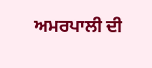ਅਮਰਪਾਲੀ ਦੀ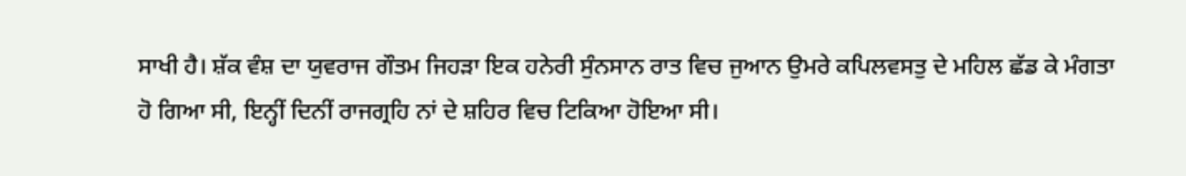ਸਾਖੀ ਹੈ। ਸ਼ੱਕ ਵੰਸ਼ ਦਾ ਯੁਵਰਾਜ ਗੌਤਮ ਜਿਹੜਾ ਇਕ ਹਨੇਰੀ ਸੁੰਨਸਾਨ ਰਾਤ ਵਿਚ ਜੁਆਨ ਉਮਰੇ ਕਪਿਲਵਸਤੁ ਦੇ ਮਹਿਲ ਛੱਡ ਕੇ ਮੰਗਤਾ ਹੋ ਗਿਆ ਸੀ, ਇਨ੍ਹੀਂ ਦਿਨੀਂ ਰਾਜਗ੍ਰਹਿ ਨਾਂ ਦੇ ਸ਼ਹਿਰ ਵਿਚ ਟਿਕਿਆ ਹੋਇਆ ਸੀ।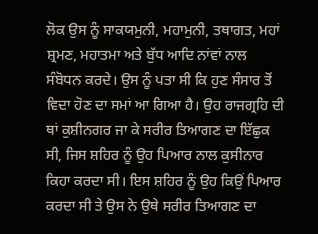ਲੋਕ ਉਸ ਨੂੰ ਸਾਕਯਮੁਨੀ, ਮਹਾਮੁਨੀ, ਤਥਾਗਤ, ਮਹਾਂ ਸ਼੍ਰਮਣ, ਮਹਾਤਮਾ ਅਤੇ ਬੁੱਧ ਆਦਿ ਨਾਂਵਾਂ ਨਾਲ ਸੰਬੋਧਨ ਕਰਦੇ। ਉਸ ਨੂੰ ਪਤਾ ਸੀ ਕਿ ਹੁਣ ਸੰਸਾਰ ਤੋਂ ਵਿਦਾ ਹੋਣ ਦਾ ਸਮਾਂ ਆ ਗਿਆ ਹੈ। ਉਹ ਰਾਜਗ੍ਰਹਿ ਦੀ ਥਾਂ ਕੁਸ਼ੀਨਗਰ ਜਾ ਕੇ ਸਰੀਰ ਤਿਆਗਣ ਦਾ ਇੱਛੁਕ ਸੀ, ਜਿਸ ਸ਼ਹਿਰ ਨੂੰ ਉਹ ਪਿਆਰ ਨਾਲ ਕੁਸੀਨਾਰ ਕਿਹਾ ਕਰਦਾ ਸੀ। ਇਸ ਸ਼ਹਿਰ ਨੂੰ ਉਹ ਕਿਉਂ ਪਿਆਰ ਕਰਦਾ ਸੀ ਤੇ ਉਸ ਨੇ ਉਥੇ ਸਰੀਰ ਤਿਆਗਣ ਦਾ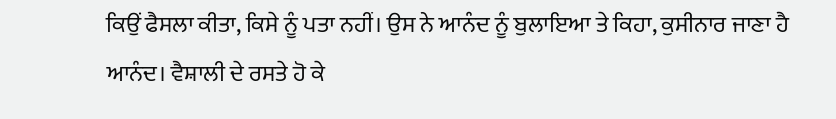ਕਿਉਂ ਫੈਸਲਾ ਕੀਤਾ, ਕਿਸੇ ਨੂੰ ਪਤਾ ਨਹੀਂ। ਉਸ ਨੇ ਆਨੰਦ ਨੂੰ ਬੁਲਾਇਆ ਤੇ ਕਿਹਾ, ਕੁਸੀਨਾਰ ਜਾਣਾ ਹੈ ਆਨੰਦ। ਵੈਸ਼ਾਲੀ ਦੇ ਰਸਤੇ ਹੋ ਕੇ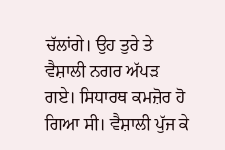ਚੱਲਾਂਗੇ। ਉਹ ਤੁਰੇ ਤੇ ਵੈਸ਼ਾਲੀ ਨਗਰ ਅੱਪੜ ਗਏ। ਸਿਧਾਰਥ ਕਮਜ਼ੋਰ ਹੋ ਗਿਆ ਸੀ। ਵੈਸ਼ਾਲੀ ਪੁੱਜ ਕੇ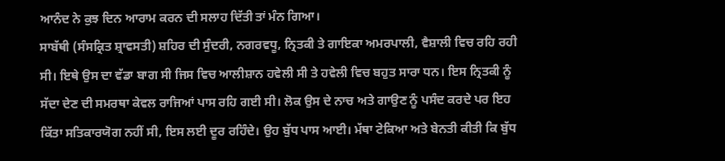ਆਨੰਦ ਨੇ ਕੁਝ ਦਿਨ ਆਰਾਮ ਕਰਨ ਦੀ ਸਲਾਹ ਦਿੱਤੀ ਤਾਂ ਮੰਨ ਗਿਆ।
ਸਾਬੱਥੀ (ਸੰਸਕ੍ਰਿਤ ਸ਼੍ਰਾਵਸਤੀ) ਸ਼ਹਿਰ ਦੀ ਸੁੰਦਰੀ, ਨਗਰਵਧੂ, ਨ੍ਰਿਤਕੀ ਤੇ ਗਾਇਕਾ ਅਮਰਪਾਲੀ, ਵੈਸ਼ਾਲੀ ਵਿਚ ਰਹਿ ਰਹੀ ਸੀ। ਇਥੇ ਉਸ ਦਾ ਵੱਡਾ ਬਾਗ ਸੀ ਜਿਸ ਵਿਚ ਆਲੀਸ਼ਾਨ ਹਵੇਲੀ ਸੀ ਤੇ ਹਵੇਲੀ ਵਿਚ ਬਹੁਤ ਸਾਰਾ ਧਨ। ਇਸ ਨ੍ਰਿਤਕੀ ਨੂੰ ਸੱਦਾ ਦੇਣ ਦੀ ਸਮਰਥਾ ਕੇਵਲ ਰਾਜਿਆਂ ਪਾਸ ਰਹਿ ਗਈ ਸੀ। ਲੋਕ ਉਸ ਦੇ ਨਾਚ ਅਤੇ ਗਾਉਣ ਨੂੰ ਪਸੰਦ ਕਰਦੇ ਪਰ ਇਹ ਕਿੱਤਾ ਸਤਿਕਾਰਯੋਗ ਨਹੀਂ ਸੀ, ਇਸ ਲਈ ਦੂਰ ਰਹਿੰਦੇ। ਉਹ ਬੁੱਧ ਪਾਸ ਆਈ। ਮੱਥਾ ਟੇਕਿਆ ਅਤੇ ਬੇਨਤੀ ਕੀਤੀ ਕਿ ਬੁੱਧ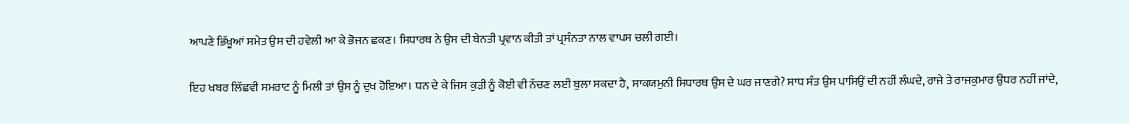ਆਪਣੇ ਭਿੱਖੂਆਂ ਸਮੇਤ ਉਸ ਦੀ ਹਵੇਲੀ ਆ ਕੇ ਭੋਜਨ ਛਕਣ। ਸਿਧਾਰਥ ਨੇ ਉਸ ਦੀ ਬੇਨਤੀ ਪ੍ਰਵਾਨ ਕੀਤੀ ਤਾਂ ਪ੍ਰਸੰਨਤਾ ਨਾਲ ਵਾਪਸ ਚਲੀ ਗਈ।

ਇਹ ਖਬਰ ਲਿੱਛਵੀ ਸਮਰਾਟ ਨੂੰ ਮਿਲੀ ਤਾਂ ਉਸ ਨੂੰ ਦੁਖ ਹੋਇਆ। ਧਨ ਦੇ ਕੇ ਜਿਸ ਕੁੜੀ ਨੂੰ ਕੋਈ ਵੀ ਨੱਚਣ ਲਈ ਬੁਲਾ ਸਕਦਾ ਹੈ, ਸਾਕਯਮੁਨੀ ਸਿਧਾਰਥ ਉਸ ਦੇ ਘਰ ਜਾਣਗੇ? ਸਾਧ ਸੰਤ ਉਸ ਪਾਸਿਉਂ ਦੀ ਨਹੀਂ ਲੰਘਦੇ, ਰਾਜੇ ਤੇ ਰਾਜਕੁਮਾਰ ਉਧਰ ਨਹੀਂ ਜਾਂਦੇ,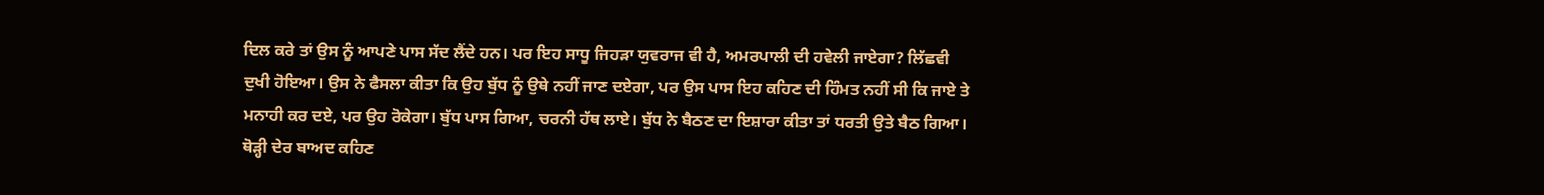ਦਿਲ ਕਰੇ ਤਾਂ ਉਸ ਨੂੰ ਆਪਣੇ ਪਾਸ ਸੱਦ ਲੈਂਦੇ ਹਨ। ਪਰ ਇਹ ਸਾਧੂ ਜਿਹੜਾ ਯੁਵਰਾਜ ਵੀ ਹੈ, ਅਮਰਪਾਲੀ ਦੀ ਹਵੇਲੀ ਜਾਏਗਾ? ਲਿੱਛਵੀ ਦੁਖੀ ਹੋਇਆ। ਉਸ ਨੇ ਫੈਸਲਾ ਕੀਤਾ ਕਿ ਉਹ ਬੁੱਧ ਨੂੰ ਉਥੇ ਨਹੀਂ ਜਾਣ ਦਏਗਾ, ਪਰ ਉਸ ਪਾਸ ਇਹ ਕਹਿਣ ਦੀ ਹਿੰਮਤ ਨਹੀਂ ਸੀ ਕਿ ਜਾਏ ਤੇ ਮਨਾਹੀ ਕਰ ਦਏ, ਪਰ ਉਹ ਰੋਕੇਗਾ। ਬੁੱਧ ਪਾਸ ਗਿਆ, ਚਰਨੀ ਹੱਥ ਲਾਏ। ਬੁੱਧ ਨੇ ਬੈਠਣ ਦਾ ਇਸ਼ਾਰਾ ਕੀਤਾ ਤਾਂ ਧਰਤੀ ਉਤੇ ਬੈਠ ਗਿਆ। ਥੋੜ੍ਹੀ ਦੇਰ ਬਾਅਦ ਕਹਿਣ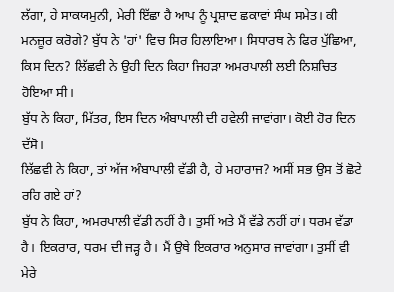ਲੱਗਾ, ਹੇ ਸਾਕਯਮੁਨੀ, ਮੇਰੀ ਇੱਛਾ ਹੈ ਆਪ ਨੂੰ ਪ੍ਰਸ਼ਾਦ ਛਕਾਵਾਂ ਸੰਘ ਸਮੇਤ। ਕੀ ਮਨਜ਼ੂਰ ਕਰੋਗੇ? ਬੁੱਧ ਨੇ 'ਹਾਂ' ਵਿਚ ਸਿਰ ਹਿਲਾਇਆ। ਸਿਧਾਰਥ ਨੇ ਫਿਰ ਪੁੱਛਿਆ, ਕਿਸ ਦਿਨ? ਲਿੱਛਵੀ ਨੇ ਉਹੀ ਦਿਨ ਕਿਹਾ ਜਿਹੜਾ ਅਮਰਪਾਲੀ ਲਈ ਨਿਸ਼ਚਿਤ ਹੋਇਆ ਸੀ।
ਬੁੱਧ ਨੇ ਕਿਹਾ, ਮਿੱਤਰ, ਇਸ ਦਿਨ ਅੰਬਾਪਾਲੀ ਦੀ ਹਵੇਲੀ ਜਾਵਾਂਗਾ। ਕੋਈ ਹੋਰ ਦਿਨ ਦੱਸੋ।
ਲਿੱਛਵੀ ਨੇ ਕਿਹਾ, ਤਾਂ ਅੱਜ ਅੰਬਾਪਾਲੀ ਵੱਡੀ ਹੈ, ਹੇ ਮਹਾਰਾਜ? ਅਸੀਂ ਸਭ ਉਸ ਤੋਂ ਛੋਟੇ ਰਹਿ ਗਏ ਹਾਂ?
ਬੁੱਧ ਨੇ ਕਿਹਾ, ਅਮਰਪਾਲੀ ਵੱਡੀ ਨਹੀਂ ਹੈ। ਤੁਸੀਂ ਅਤੇ ਮੈਂ ਵੱਡੇ ਨਹੀਂ ਹਾਂ। ਧਰਮ ਵੱਡਾ ਹੈ। ਇਕਰਾਰ, ਧਰਮ ਦੀ ਜੜ੍ਹ ਹੈ। ਮੈਂ ਉਥੇ ਇਕਰਾਰ ਅਨੁਸਾਰ ਜਾਵਾਂਗਾ। ਤੁਸੀਂ ਵੀ ਮੇਰੇ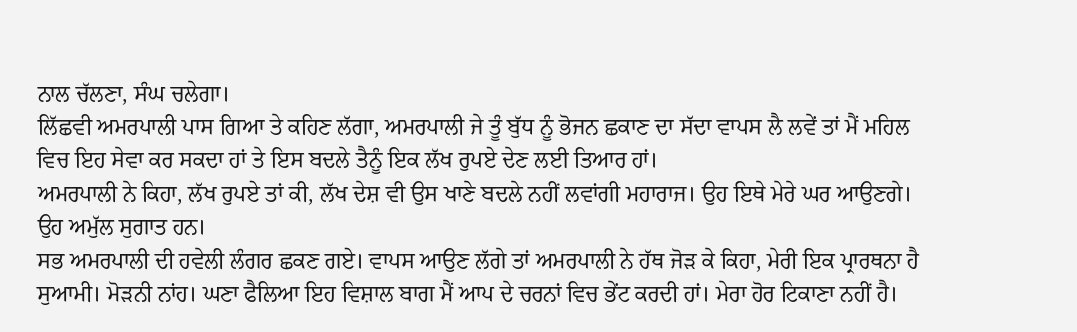ਨਾਲ ਚੱਲਣਾ, ਸੰਘ ਚਲੇਗਾ।
ਲਿੱਛਵੀ ਅਮਰਪਾਲੀ ਪਾਸ ਗਿਆ ਤੇ ਕਹਿਣ ਲੱਗਾ, ਅਮਰਪਾਲੀ ਜੇ ਤੂੰ ਬੁੱਧ ਨੂੰ ਭੋਜਨ ਛਕਾਣ ਦਾ ਸੱਦਾ ਵਾਪਸ ਲੈ ਲਵੇਂ ਤਾਂ ਮੈਂ ਮਹਿਲ ਵਿਚ ਇਹ ਸੇਵਾ ਕਰ ਸਕਦਾ ਹਾਂ ਤੇ ਇਸ ਬਦਲੇ ਤੈਨੂੰ ਇਕ ਲੱਖ ਰੁਪਏ ਦੇਣ ਲਈ ਤਿਆਰ ਹਾਂ।
ਅਮਰਪਾਲੀ ਨੇ ਕਿਹਾ, ਲੱਖ ਰੁਪਏ ਤਾਂ ਕੀ, ਲੱਖ ਦੇਸ਼ ਵੀ ਉਸ ਖਾਣੇ ਬਦਲੇ ਨਹੀਂ ਲਵਾਂਗੀ ਮਹਾਰਾਜ। ਉਹ ਇਥੇ ਮੇਰੇ ਘਰ ਆਉਣਗੇ। ਉਹ ਅਮੁੱਲ ਸੁਗਾਤ ਹਨ।
ਸਭ ਅਮਰਪਾਲੀ ਦੀ ਹਵੇਲੀ ਲੰਗਰ ਛਕਣ ਗਏ। ਵਾਪਸ ਆਉਣ ਲੱਗੇ ਤਾਂ ਅਮਰਪਾਲੀ ਨੇ ਹੱਥ ਜੋੜ ਕੇ ਕਿਹਾ, ਮੇਰੀ ਇਕ ਪ੍ਰਾਰਥਨਾ ਹੈ ਸੁਆਮੀ। ਮੋੜਨੀ ਨਾਂਹ। ਘਣਾ ਫੈਲਿਆ ਇਹ ਵਿਸ਼ਾਲ ਬਾਗ ਮੈਂ ਆਪ ਦੇ ਚਰਨਾਂ ਵਿਚ ਭੇਂਟ ਕਰਦੀ ਹਾਂ। ਮੇਰਾ ਹੋਰ ਟਿਕਾਣਾ ਨਹੀਂ ਹੈ।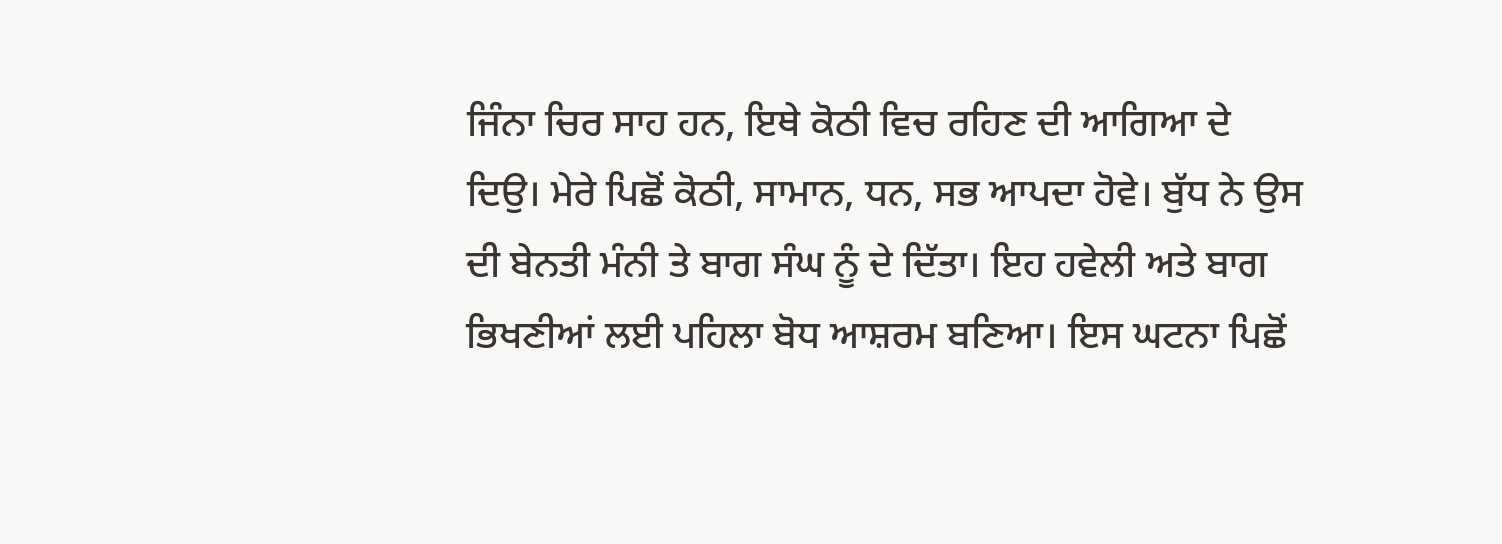ਜਿੰਨਾ ਚਿਰ ਸਾਹ ਹਨ, ਇਥੇ ਕੋਠੀ ਵਿਚ ਰਹਿਣ ਦੀ ਆਗਿਆ ਦੇ ਦਿਉ। ਮੇਰੇ ਪਿਛੋਂ ਕੋਠੀ, ਸਾਮਾਨ, ਧਨ, ਸਭ ਆਪਦਾ ਹੋਵੇ। ਬੁੱਧ ਨੇ ਉਸ ਦੀ ਬੇਨਤੀ ਮੰਨੀ ਤੇ ਬਾਗ ਸੰਘ ਨੂੰ ਦੇ ਦਿੱਤਾ। ਇਹ ਹਵੇਲੀ ਅਤੇ ਬਾਗ ਭਿਖਣੀਆਂ ਲਈ ਪਹਿਲਾ ਬੋਧ ਆਸ਼ਰਮ ਬਣਿਆ। ਇਸ ਘਟਨਾ ਪਿਛੋਂ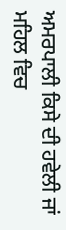ਅਮਰਪਾਲੀ ਕਿਸੇ ਦੀ ਹਵੇਲੀ ਜਾਂ ਮਹਿਲ ਵਿਚ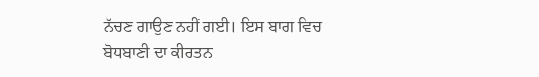ਨੱਚਣ ਗਾਉਣ ਨਹੀਂ ਗਈ। ਇਸ ਬਾਗ ਵਿਚ ਬੋਧਬਾਣੀ ਦਾ ਕੀਰਤਨ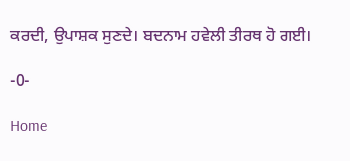ਕਰਦੀ, ਉਪਾਸ਼ਕ ਸੁਣਦੇ। ਬਦਨਾਮ ਹਵੇਲੀ ਤੀਰਥ ਹੋ ਗਈ।

-0-

Home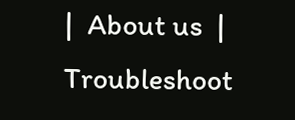|  About us  |  Troubleshoot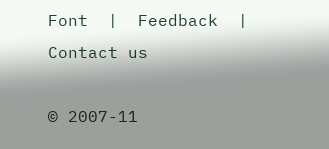Font  |  Feedback  |  Contact us

© 2007-11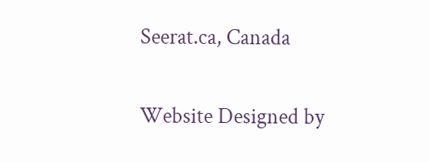Seerat.ca, Canada

Website Designed by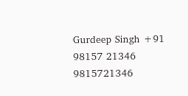Gurdeep Singh +91 98157 21346 9815721346